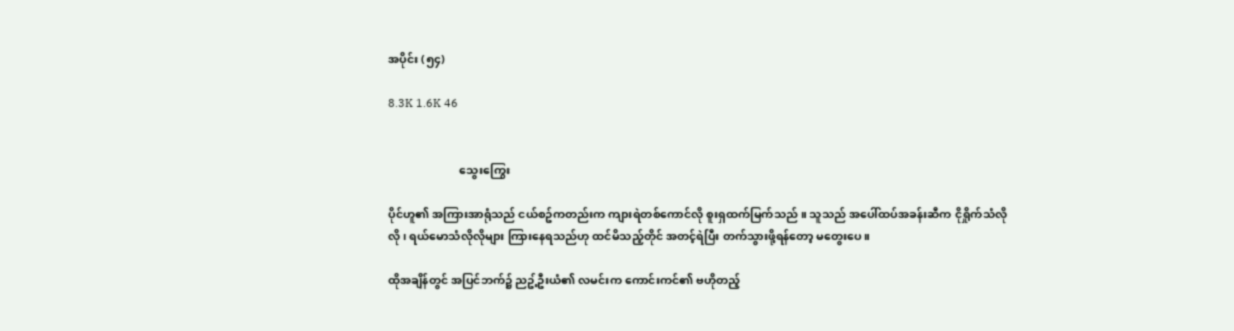အပိုင်း (၅၄)

8.3K 1.6K 46


                         သွေးကြွေး

ပိုင်ဟူ၏ အကြားအာရုံသည် ငယ်စဥ်ကတည်းက ကျားရဲတစ်ကောင်လို စူးရှထက်မြက်သည် ။ သူသည် အပေါ်ထပ်အခန်းဆီက ငိုရှိုက်သံလိုလို ၊ ရယ်မောသံလိုလိုများ ကြားနေရသည်ဟု ထင်မိသည့်တိုင် အတင့်ရဲပြီး တက်သွားဖို့ရန်တော့ မတွေးပေ ။

ထိုအချိန်တွင် အပြင်ဘက်၌ ညဥ့်ဦးယံ၏ လမင်းက ကောင်းကင်၏ ဗဟိုတည့်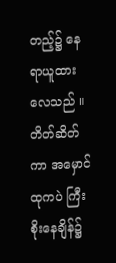တည့်၌ နေရာယူထားလေသည် ။ တိတ်ဆိတ်ကာ အမှောင်ထုကပဲ ကြီးစိုးနေချိန်၌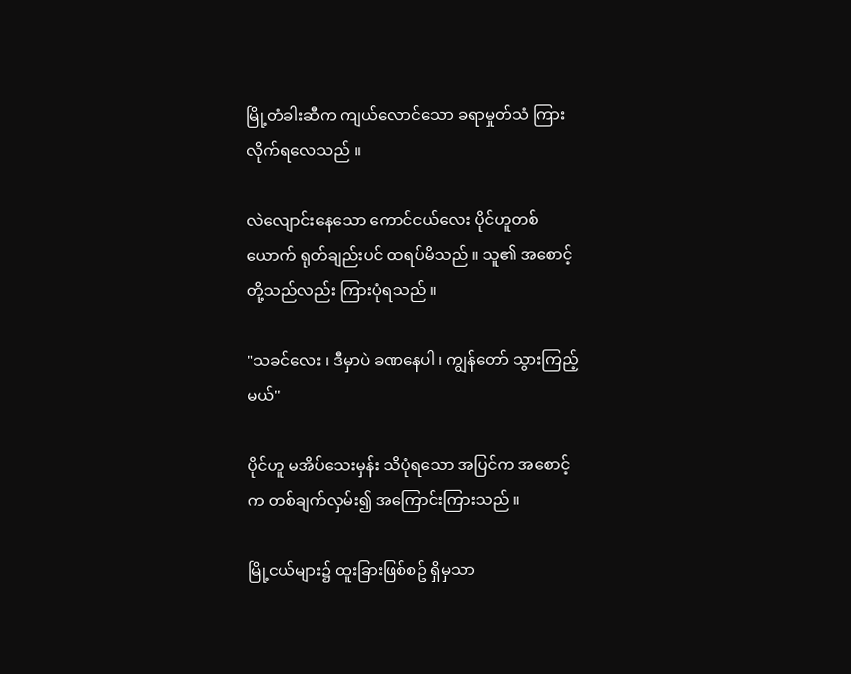မြို့တံခါးဆီက ကျယ်လောင်သော ခရာမှုတ်သံ ကြားလိုက်ရလေသည် ။

လဲလျောင်းနေသော ကောင်ငယ်လေး ပိုင်ဟူတစ်ယောက် ရုတ်ချည်းပင် ထရပ်မိသည် ။ သူ၏ အစောင့်တို့သည်လည်း ကြားပုံရသည် ။

"သခင်လေး ၊ ဒီမှာပဲ ခဏနေပါ ၊ ကျွန်တော် သွားကြည့်မယ်''

ပိုင်ဟူ မအိပ်သေးမှန်း သိပုံရသော အပြင်က အစောင့်က တစ်ချက်လှမ်း၍ အကြောင်းကြားသည် ။

မြို့ငယ်များ၌ ထူးခြားဖြစ်စဥ် ရှိမှသာ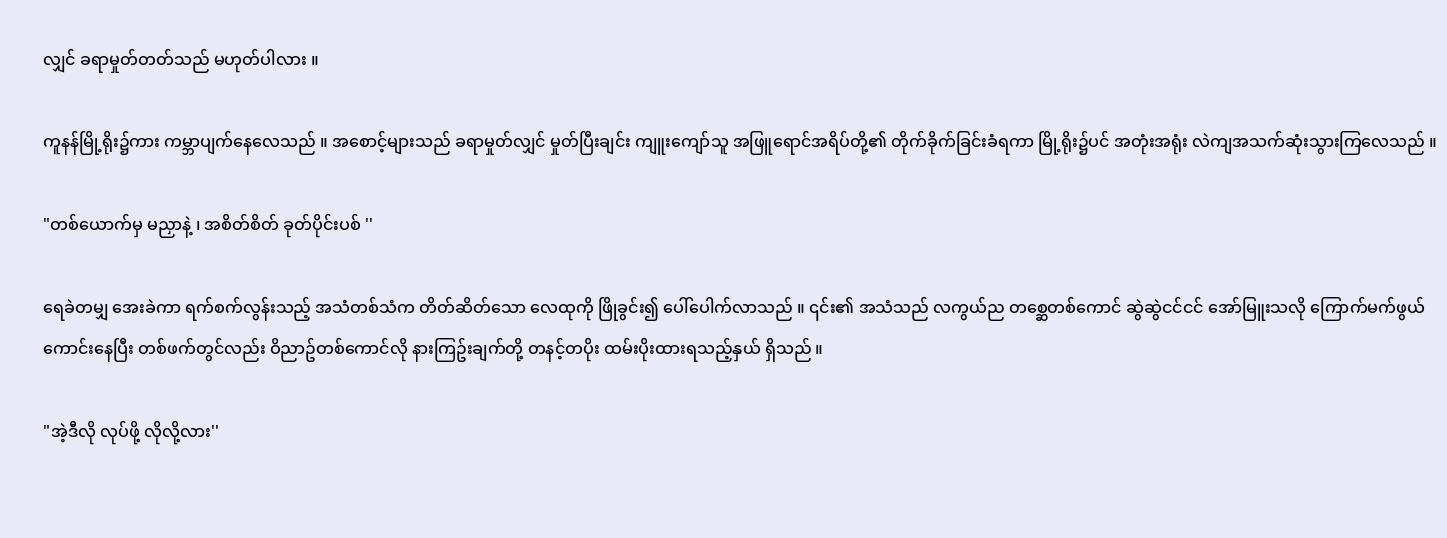လျှင် ခရာမှုတ်တတ်သည် မဟုတ်ပါလား ။

ကူနန်မြို့ရိုး၌ကား ကမ္ဘာပျက်နေလေသည် ။ အစောင့်များသည် ခရာမှုတ်လျှင် မှုတ်ပြီးချင်း ကျူးကျော်သူ အဖြူရောင်အရိပ်တို့၏ တိုက်ခိုက်ခြင်းခံရကာ မြို့ရိုး၌ပင် အတုံးအရုံး လဲကျအသက်ဆုံးသွားကြလေသည် ။

"တစ်ယောက်မှ မညှာနဲ့ ၊ အစိတ်စိတ် ခုတ်ပိုင်းပစ် ''

ရေခဲတမျှ အေးခဲကာ ရက်စက်လွန်းသည့် အသံတစ်သံက တိတ်ဆိတ်သော လေထုကို ဖြိုခွင်း၍ ပေါ်ပေါက်လာသည် ။ ၎င်း၏ အသံသည် လကွယ်ည တစ္ဆေတစ်ကောင် ဆွဲဆွဲငင်ငင် အော်မြူးသလို ကြောက်မက်ဖွယ်ကောင်းနေပြီး တစ်ဖက်တွင်လည်း ဝိညာဥ်တစ်ကောင်လို နားကြဥ်းချက်တို့ တနင့်တပိုး ထမ်းပိုးထားရသည့်နှယ် ရှိသည် ။

"အဲ့ဒီလို လုပ်ဖို့ လိုလို့လား''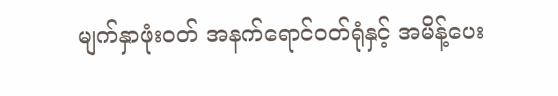မျက်နှာဖုံးဝတ် အနက်ရောင်ဝတ်ရုံနှင့် အမိန့်ပေး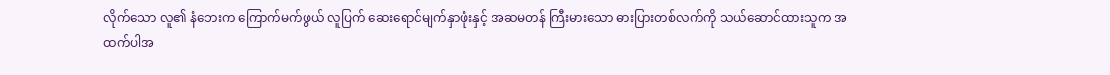လိုက်သော လူ၏ နံဘေးက ကြောက်မက်ဖွယ် လူပြက် ဆေးရောင်မျက်နှာဖုံးနှင့် အဆမတန် ကြီးမားသော ဓားပြားတစ်လက်ကို သယ်ဆောင်ထားသူက အထက်ပါအ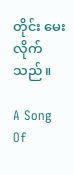တိုင်း မေးလိုက်သည် ။

A Song Of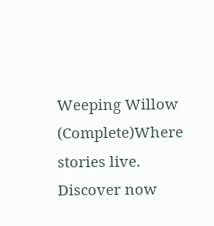Weeping Willow (Complete)Where stories live. Discover now